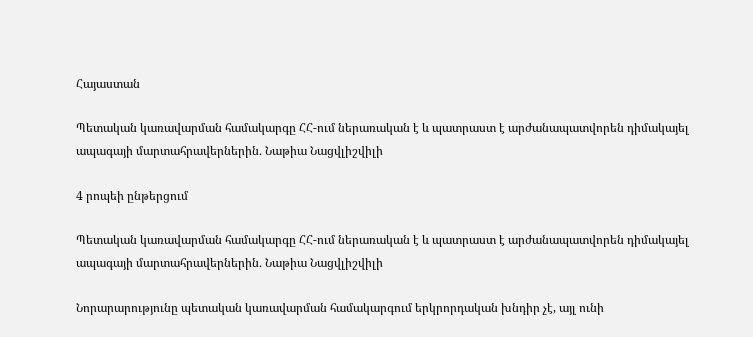Հայաստան

Պետական կառավարման համակարգը ՀՀ-ում ներառական է և պատրաստ է արժանապատվորեն դիմակայել ապագայի մարտահրավերներին․ Նաթիա Նացվլիշվիլի

4 րոպեի ընթերցում

Պետական կառավարման համակարգը ՀՀ-ում ներառական է և պատրաստ է արժանապատվորեն դիմակայել ապագայի մարտահրավերներին․ Նաթիա Նացվլիշվիլի

Նորարարությունը պետական կառավարման համակարգում երկրորդական խնդիր չէ, այլ ունի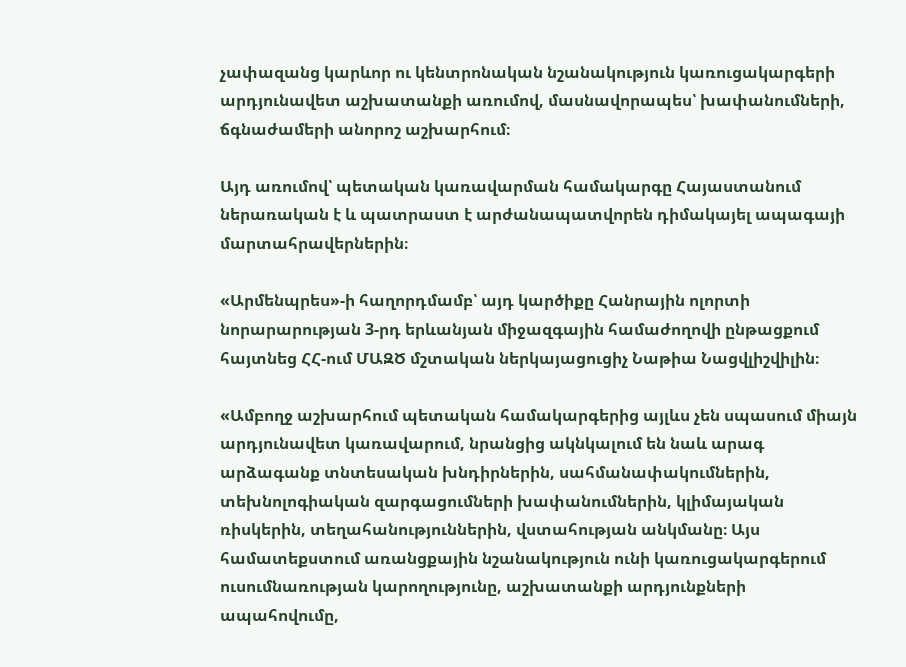չափազանց կարևոր ու կենտրոնական նշանակություն կառուցակարգերի արդյունավետ աշխատանքի առումով, մասնավորապես՝ խափանումների, ճգնաժամերի անորոշ աշխարհում։

Այդ առումով՝ պետական կառավարման համակարգը Հայաստանում ներառական է և պատրաստ է արժանապատվորեն դիմակայել ապագայի մարտահրավերներին։

«Արմենպրես»-ի հաղորդմամբ՝ այդ կարծիքը Հանրային ոլորտի նորարարության 3-րդ երևանյան միջազգային համաժողովի ընթացքում հայտնեց ՀՀ-ում ՄԱԶԾ մշտական ներկայացուցիչ Նաթիա Նացվլիշվիլին։

«Ամբողջ աշխարհում պետական համակարգերից այլևս չեն սպասում միայն արդյունավետ կառավարում, նրանցից ակնկալում են նաև արագ արձագանք տնտեսական խնդիրներին, սահմանափակումներին, տեխնոլոգիական զարգացումների խափանումներին, կլիմայական ռիսկերին, տեղահանություններին, վստահության անկմանը։ Այս համատեքստում առանցքային նշանակություն ունի կառուցակարգերում ուսումնառության կարողությունը, աշխատանքի արդյունքների ապահովումը,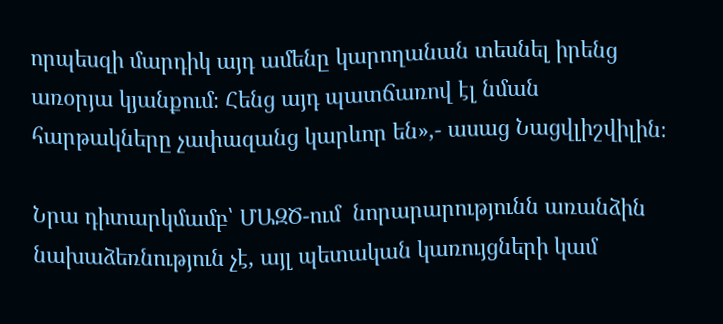որպեսզի մարդիկ այդ ամենը կարողանան տեսնել իրենց առօրյա կյանքում։ Հենց այդ պատճառով էլ նման հարթակները չափազանց կարևոր են»,- ասաց Նացվլիշվիլին։

Նրա դիտարկմամբ՝ ՄԱԶԾ-ում  նորարարությունն առանձին նախաձեռնություն չէ, այլ պետական կառույցների կամ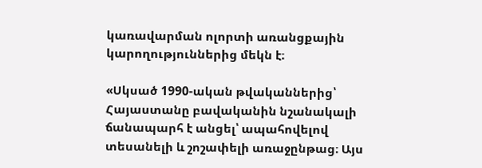կառավարման ոլորտի առանցքային կարողություններից մեկն է։

«Սկսած 1990-ական թվականներից՝ Հայաստանը բավականին նշանակալի ճանապարհ է անցել՝ ապահովելով տեսանելի և շոշափելի առաջընթաց։ Այս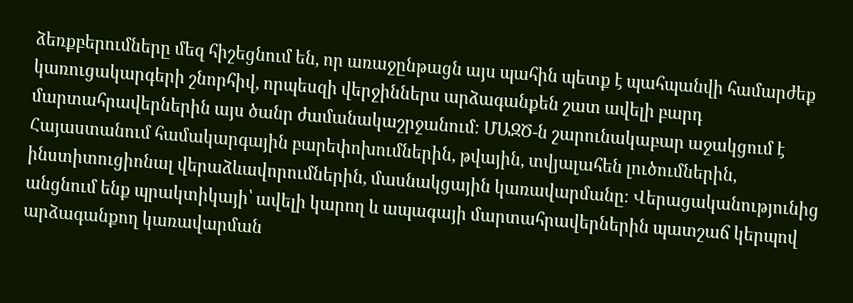ձեռքբերումները մեզ հիշեցնում են, որ առաջընթացն այս պահին պետք է պահպանվի համարժեք կառուցակարգերի շնորհիվ, որպեսզի վերջիններս արձագանքեն շատ ավելի բարդ մարտահրավերներին այս ծանր ժամանակաշրջանում։ ՄԱԶԾ-ն շարունակաբար աջակցում է Հայաստանում համակարգային բարեփոխումներին, թվային, տվյալահեն լուծումներին, ինստիտուցիոնալ վերաձևավորումներին, մասնակցային կառավարմանը։ Վերացականությունից անցնում ենք պրակտիկայի՝ ավելի կարող և ապագայի մարտահրավերներին պատշաճ կերպով արձագանքող կառավարման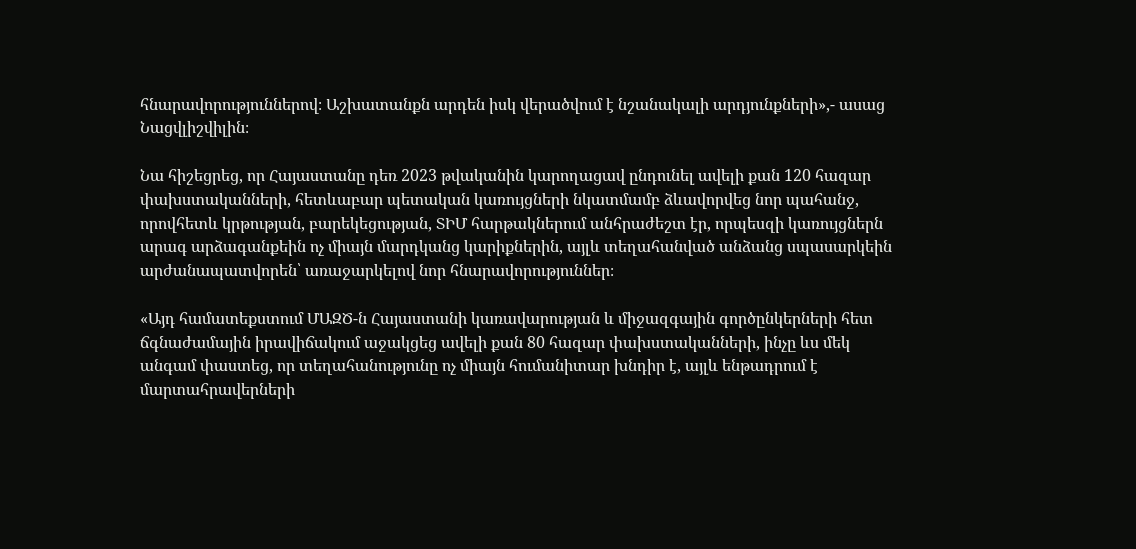հնարավորություններով։ Աշխատանքն արդեն իսկ վերածվում է նշանակալի արդյունքների»,- ասաց Նացվլիշվիլին։

Նա հիշեցրեց, որ Հայաստանը դեռ 2023 թվականին կարողացավ ընդունել ավելի քան 120 հազար փախստականների, հետևաբար պետական կառույցների նկատմամբ ձևավորվեց նոր պահանջ, որովհետև կրթության, բարեկեցության, ՏԻՄ հարթակներում անհրաժեշտ էր, որպեսզի կառույցներն արագ արձագանքեին ոչ միայն մարդկանց կարիքներին, այլև տեղահանված անձանց սպասարկեին արժանապատվորեն՝ առաջարկելով նոր հնարավորություններ։

«Այդ համատեքստում ՄԱԶԾ-ն Հայաստանի կառավարության և միջազգային գործընկերների հետ ճգնաժամային իրավիճակում աջակցեց ավելի քան 80 հազար փախստականների, ինչը ևս մեկ անգամ փաստեց, որ տեղահանությունը ոչ միայն հումանիտար խնդիր է, այլև ենթադրում է մարտահրավերների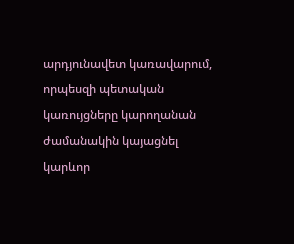արդյունավետ կառավարում, որպեսզի պետական կառույցները կարողանան ժամանակին կայացնել կարևոր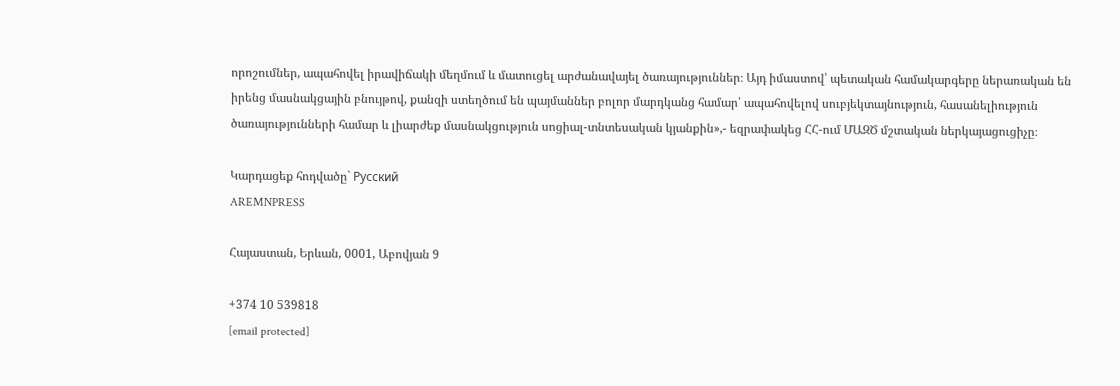որոշումներ, ապահովել իրավիճակի մեղմում և մատուցել արժանավայել ծառայություններ։ Այդ իմաստով՝ պետական համակարգերը ներառական են իրենց մասնակցային բնույթով, քանզի ստեղծում են պայմաններ բոլոր մարդկանց համար՝ ապահովելով սուբյեկտայնություն, հասանելիություն ծառայությունների համար և լիարժեք մասնակցություն սոցիալ-տնտեսական կյանքին»,- եզրափակեց ՀՀ-ում ՄԱԶԾ մշտական ներկայացուցիչը։

Կարդացեք հոդվածը` Русский
AREMNPRESS

Հայաստան, Երևան, 0001, Աբովյան 9

+374 10 539818
[email protected]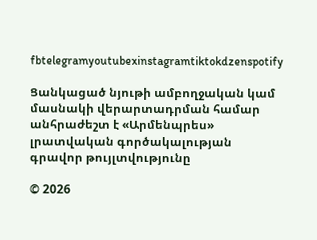fbtelegramyoutubexinstagramtiktokdzenspotify

Ցանկացած նյութի ամբողջական կամ մասնակի վերարտադրման համար անհրաժեշտ է «Արմենպրես» լրատվական գործակալության գրավոր թույլտվությունը

© 2026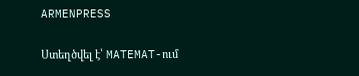ARMENPRESS

Ստեղծվել է՝ MATEMAT-ում